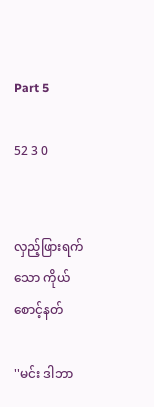Part 5

52 3 0


လှည့်ဖြားရက်သော ကိုယ်စောင့်နတ်

''မင်း ဒါဘာ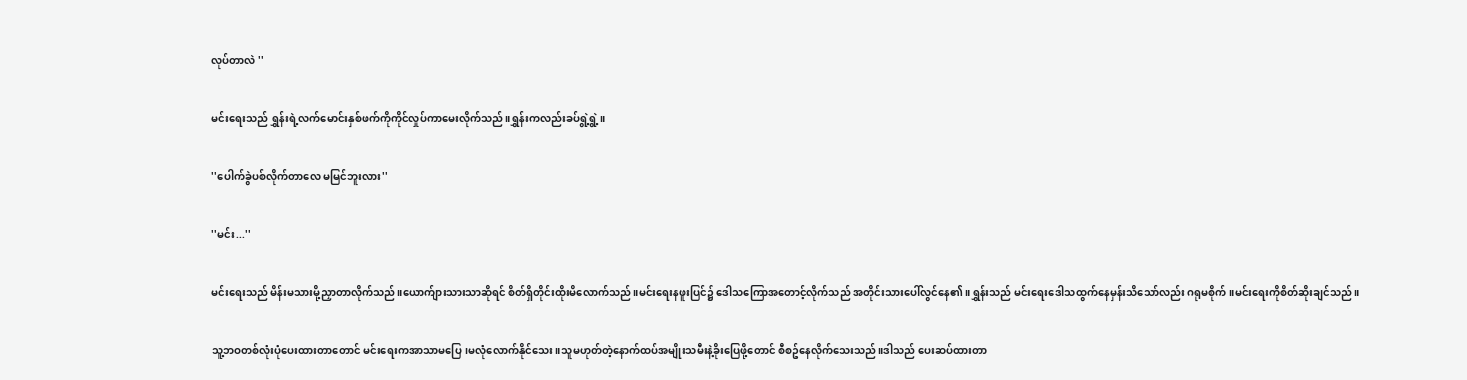လုပ်တာလဲ ''

မင်းရေးသည် ရွှန်းရဲ့လက်မောင်းနှစ်ဖက်ကိုကိုင်လှုပ်ကာမေးလိုက်သည်။ရွှန်းကလည်းခပ်ရွဲ့ရွဲ့။

''ပေါက်ခွဲပစ်လိုက်တာလေ မမြင်ဘူးလား''

''မင်း...''

မင်းရေးသည် မိန်းမသားမို့ညှာတာလိုက်သည်။ယောက်ျားသားသာဆိုရင် စိတ်ရှိတိုင်းထိုးမိလောက်သည်။မင်းရေးနဖူးပြင်၌ ဒေါသကြောအတောင့်လိုက်သည် အတိုင်းသားပေါ်လွင်နေ၏။ရွှန်းသည် မင်းရေးဒေါသထွက်နေမှန်းသိသော်လည်း ဂရုမစိုက်။မင်းရေးကိုစိတ်ဆိုးချင်သည်။

သူ့ဘဝတစ်လုံးပုံပေးထားတာတောင် မင်းရေးကအာသာမပြေ၊မလုံလောက်နိုင်သေး။သူမဟုတ်တဲ့နောက်ထပ်အမျိုးသမီးနဲ့ခိုးပြေဖို့တောင် စီစဥ်နေလိုက်သေးသည်။ဒါသည် ပေးဆပ်ထားတာ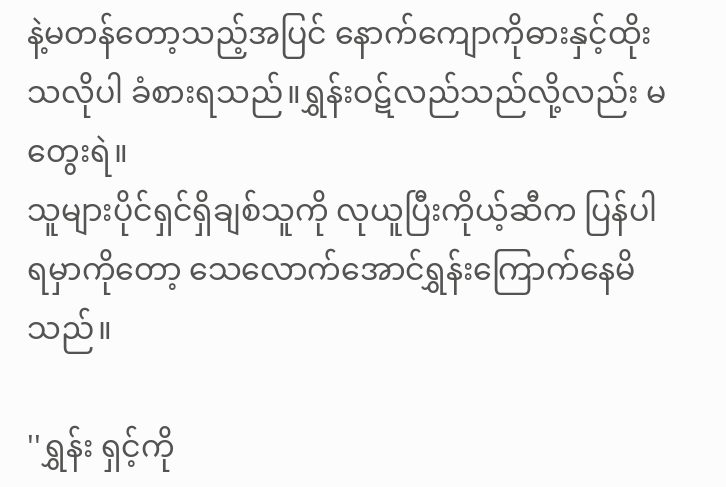နဲ့မတန်တော့သည့်အပြင် နောက်ကျောကိုဓားနှင့်ထိုးသလိုပါ ခံစားရသည်။ရွှန်းဝဋ်လည်သည်လို့လည်း မတွေးရဲ။
သူများပိုင်ရှင်ရှိချစ်သူကို လုယူပြီးကိုယ့်ဆီက ပြန်ပါရမှာကိုတော့ သေလောက်အောင်ရွှန်းကြောက်နေမိသည်။

''ရွှန်း ရှင့်ကို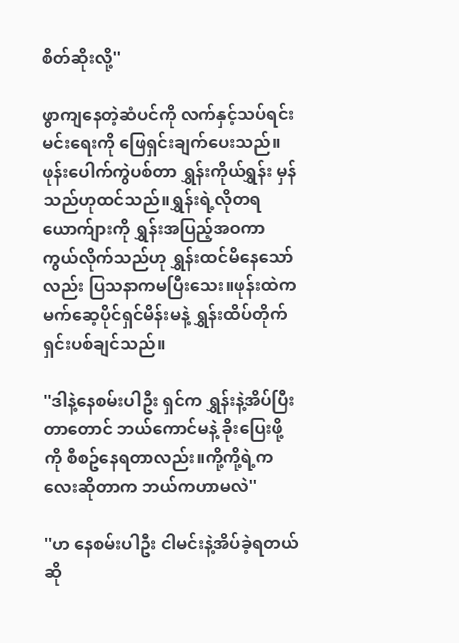စိတ်ဆိုးလို့''

ဖွာကျနေတဲ့ဆံပင်ကို လက်နှင့်သပ်ရင်းမင်းရေးကို ဖြေရှင်းချက်ပေးသည်။ဖုန်းပေါက်ကွဲပစ်တာ ရွှန်းကိုယ်ရွှန်း မှန်သည်ဟုထင်သည်။ရွှန်းရဲ့လိုတရယောက်ျားကို ရွှန်းအပြည့်အဝကာကွယ်လိုက်သည်ဟု ရွှန်းထင်မိနေသော်လည်း ပြသနာကမပြီးသေး။ဖုန်းထဲက မက်ဆေ့ပိုင်ရှင်မိန်းမနဲ့ ရွှန်းထိပ်တိုက်ရှင်းပစ်ချင်သည်။

''ဒါနဲ့နေစမ်းပါဦး ရှင်က ရွှန်းနဲ့အိပ်ပြီးတာတောင် ဘယ်ကောင်မနဲ့ ခိုးပြေးဖို့ကို စီစဥ်နေရတာလည်း။ကို့ကို့ရဲ့ကလေးဆိုတာက ဘယ်ကဟာမလဲ''

''ဟ နေစမ်းပါဦး ငါမင်းနဲ့အိပ်ခဲ့ရတယ်ဆို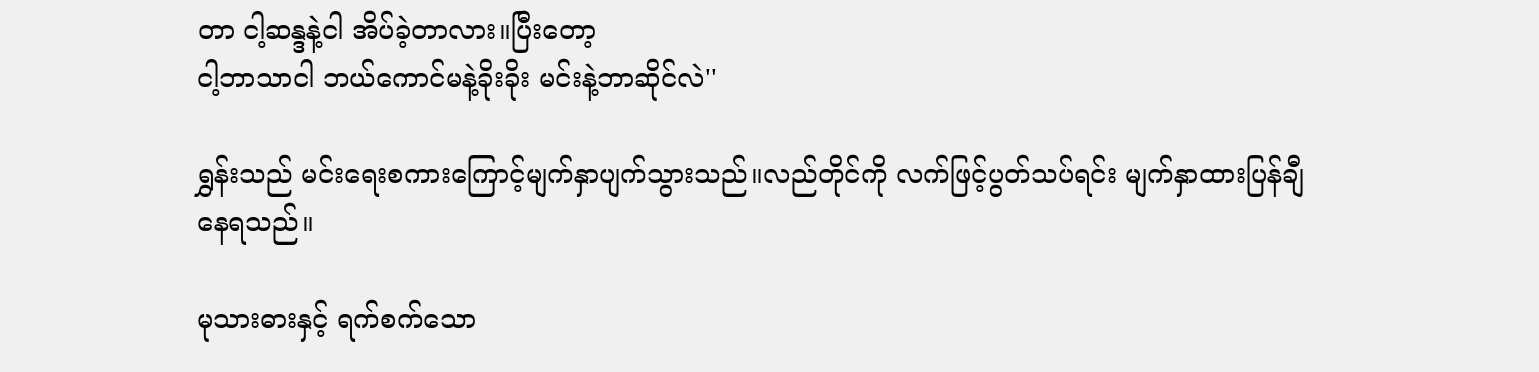တာ ငါ့ဆန္ဒနဲ့ငါ အိပ်ခဲ့တာလား။ပြီးတော့
ငါ့ဘာသာငါ ဘယ်ကောင်မနဲ့ခိုးခိုး မင်းနဲ့ဘာဆိုင်လဲ''

ရွှန်းသည် မင်းရေးစကားကြောင့်မျက်နှာပျက်သွားသည်။လည်တိုင်ကို လက်ဖြင့်ပွတ်သပ်ရင်း မျက်နှာထားပြန်ချီနေရသည်။

မုသားဓားနှင့် ရက်စက်သော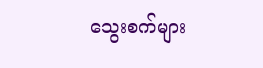သွေးစက်များ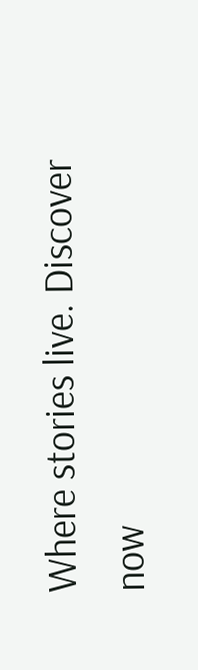Where stories live. Discover now